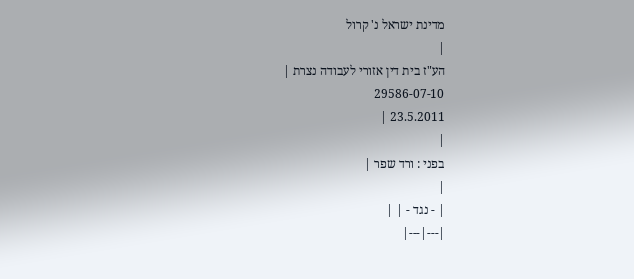מדינת ישראל נ' קרול
|
הע"ז בית דין אזורי לעבודה נצרת |
29586-07-10
23.5.2011 |
|
בפני : ורד שפר |
|
| - נגד - | |
|---|---|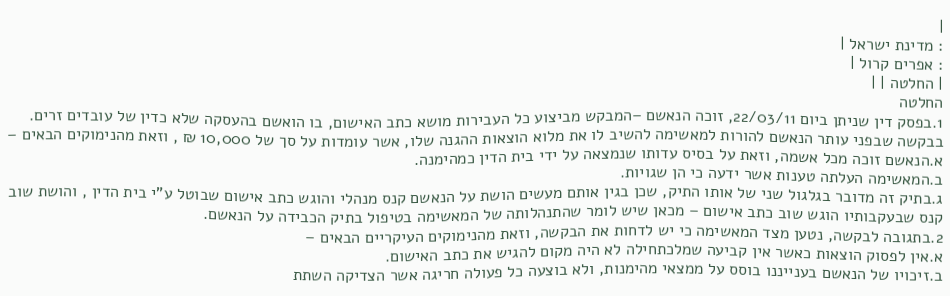|
: מדינת ישראל |
: אפרים קרול |
| החלטה | |
החלטה
1.בפסק דין שניתן ביום 22/03/11, זוכה הנאשם –המבקש מביצוע כל העבירות מושא כתב האישום, בו הואשם בהעסקה שלא כדין של עובדים זרים.
בבקשה שבפני עותר הנאשם להורות למאשימה להשיב לו את מלוא הוצאות ההגנה שלו, אשר עומדות על סך של 10,000 ₪ , וזאת מהנימוקים הבאים –
א.הנאשם זוכה מכל אשמה, וזאת על בסיס עדותו שנמצאה על ידי בית הדין כמהימנה.
ב.המאשימה העלתה טענות אשר ידעה כי הן שגויות.
ג.בתיק זה מדובר בגלגול שני של אותו התיק, שכן בגין אותם מעשים הושת על הנאשם קנס מנהלי והוגש כתב אישום שבוטל ע"י בית הדין , והושת שוב קנס שבעקבותיו הוגש שוב כתב אישום – מכאן שיש לומר שהתנהלותה של המאשימה בטיפול בתיק הכבידה על הנאשם.
2.בתגובה לבקשה, נטען מצד המאשימה כי יש לדחות את הבקשה, וזאת מהנימוקים העיקריים הבאים –
א.אין לפסוק הוצאות כאשר אין קביעה שמלכתחילה לא היה מקום להגיש את כתב האישום.
ב.זיכויו של הנאשם בענייננו בוסס על ממצאי מהימנות, ולא בוצעה כל פעולה חריגה אשר הצדיקה השתת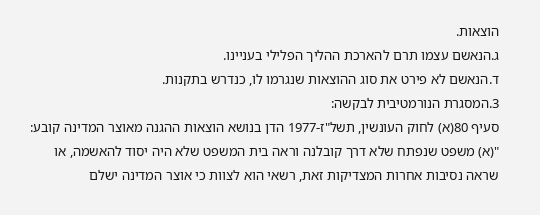הוצאות.
ג.הנאשם עצמו תרם להארכת ההליך הפלילי בעניינו.
ד.הנאשם לא פירט את סוג ההוצאות שנגרמו לו, כנדרש בתקנות.
3.המסגרת הנורמטיבית לבקשה:
סעיף 80(א) לחוק העונשין, תשל"ז-1977 הדן בנושא הוצאות ההגנה מאוצר המדינה קובע:
"(א) משפט שנפתח שלא דרך קובלנה וראה בית המשפט שלא היה יסוד להאשמה, או שראה נסיבות אחרות המצדיקות זאת, רשאי הוא לצוות כי אוצר המדינה ישלם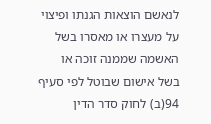לנאשם הוצאות הגנתו ופיצוי על מעצרו או מאסרו בשל האשמה שממנה זוכה או בשל אישום שבוטל לפי סעיף 94(ב) לחוק סדר הדין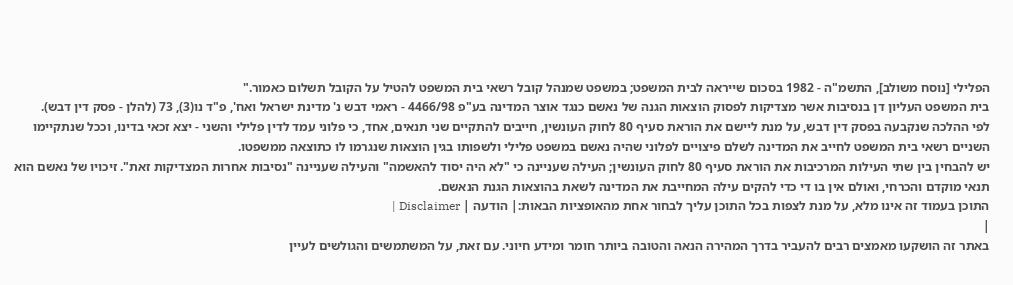הפלילי [נוסח משולב], התשמ"ה - 1982 בסכום שייראה לבית המשפט; במשפט שמנהל קובל רשאי בית המשפט להטיל על הקובל תשלום כאמור."
בית המשפט העליון דן בנסיבות אשר מצדיקות לפסוק הוצאות הגנה של נאשם כנגד אוצר המדינה בע"פ 4466/98 - ראמי דבש נ' מדינת ישראל ואח', פ"ד נו(3), 73 (להלן - פסק דין דבש).
לפי ההלכה שנקבעה בפסק דין דבש, על מנת ליישם את הוראת סעיף 80 לחוק העונשין, חייבים להתקיים שני תנאים, אחד, כי פלוני עמד לדין פלילי והשני - יצא זכאי בדינו, וככל שנתקיימו השניים רשאי בית המשפט לחייב את המדינה לשלם פיצויים לפלוני שהיה נאשם במשפט פלילי ולשפותו בגין הוצאות שנגרמו לו כתוצאה ממשפטו.
יש להבחין בין שתי העילות המרכיבות את הוראת סעיף 80 לחוק העונשין; העילה שעניינה כי "לא היה יסוד להאשמה" והעילה שעניינה "נסיבות אחרות המצדיקות זאת". זיכויו של נאשם הוא תנאי מוקדם והכרחי, ואולם אין בו די כדי להקים עילה המחייבת את המדינה לשאת בהוצאות הגנת הנאשם.
התוכן בעמוד זה אינו מלא, על מנת לצפות בכל התוכן עליך לבחור אחת מהאופציות הבאות:| הודעה | Disclaimer |
|
באתר זה הושקעו מאמצים רבים להעביר בדרך המהירה הנאה והטובה ביותר חומר ומידע חיוני. עם זאת, על המשתמשים והגולשים לעיין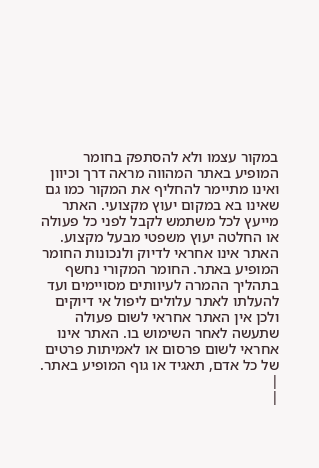במקור עצמו ולא להסתפק בחומר המופיע באתר המהווה מראה דרך וכיוון ואינו מתיימר להחליף את המקור כמו גם שאינו בא במקום יעוץ מקצועי. האתר מייעץ לכל משתמש לקבל לפני כל פעולה או החלטה יעוץ משפטי מבעל מקצוע. האתר אינו אחראי לדיוק ולנכונות החומר המופיע באתר. החומר המקורי נחשף בתהליך ההמרה לעיוותים מסויימים ועד להעלתו לאתר עלולים ליפול אי דיוקים ולכן אין האתר אחראי לשום פעולה שתעשה לאחר השימוש בו. האתר אינו אחראי לשום פרסום או לאמיתות פרטים של כל אדם, תאגיד או גוף המופיע באתר. |
|